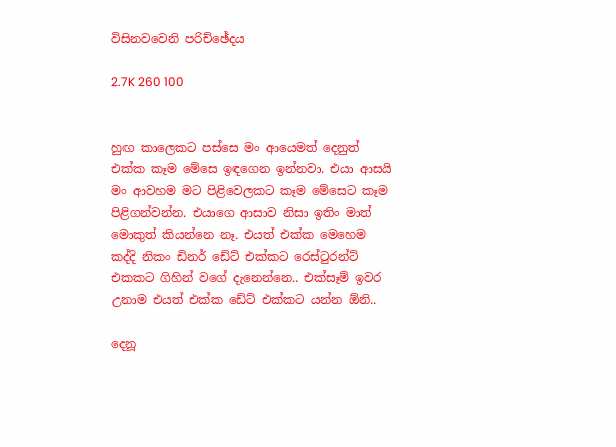විසිනවවෙනි පරිච්ඡේදය

2.7K 260 100


හුඟ කාලෙකට පස්සෙ මං ආයෙමත් දෙනුත් එක්ක කෑම මේසෙ ඉඳගෙන ඉන්නවා. එයා ආසයි මං ආවහම මට පිළිවෙලකට කෑම මේසෙට කෑම පිළිගන්වන්න. එයාගෙ ආසාව නිසා ඉතිං මාත් මොකුත් කියන්නෙ නෑ. එයත් එක්ක මෙහෙම කද්දි නිකං ඩිනර් ඩේට් එක්කට රෙස්ටුරන්ට් එකකට ගිහින් වගේ දැනෙන්නෙ.. එක්සෑම් ඉවර උනාම එයත් එක්ක ඩේට් එක්කට යන්න ඕනි..

දෙනූ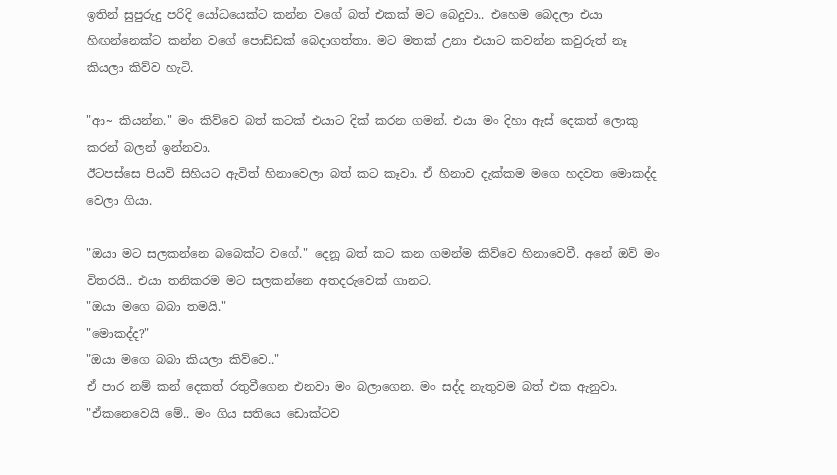ඉතින් සුපුරුදු පරිදි යෝධයෙක්ට කන්න වගේ බත් එකක් මට බෙදුවා.. එහෙම බෙදලා එයා හිඟන්නෙක්ට කන්න වගේ පොඩ්ඩක් බෙදාගත්තා. මට මතක් උනා එයාට කවන්න කවුරුත් නෑ කියලා කිව්ව හැටි.

"ආ~ කියන්න." මං කිව්වෙ බත් කටක් එයාට දික් කරන ගමන්. එයා මං දිහා ඇස් දෙකත් ලොකු කරන් බලන් ඉන්නවා.
ඊටපස්සෙ පියවි සිහියට ඇවිත් හිනාවෙලා බත් කට කෑවා. ඒ හිනාව දැක්කම මගෙ හදවත මොකද්ද වෙලා ගියා.

"ඔයා මට සලකන්නෙ බබෙක්ට වගේ." දෙනූ බත් කට කන ගමන්ම කිව්වෙ හිනාවෙවී. අනේ ඔව් මං විතරයි.. එයා තනිකරම මට සලකන්නෙ අතදරුවෙක් ගානට.
"ඔයා මගෙ බබා තමයි."
"මොකද්ද?"
"ඔයා මගෙ බබා කියලා කිව්වෙ.."
ඒ පාර නම් කන් දෙකත් රතුවීගෙන එනවා මං බලාගෙන. මං සද්ද නැතුවම බත් එක ඇනුවා.
"ඒකනෙවෙයි මේ.. මං ගිය සතියෙ ඩොක්ටව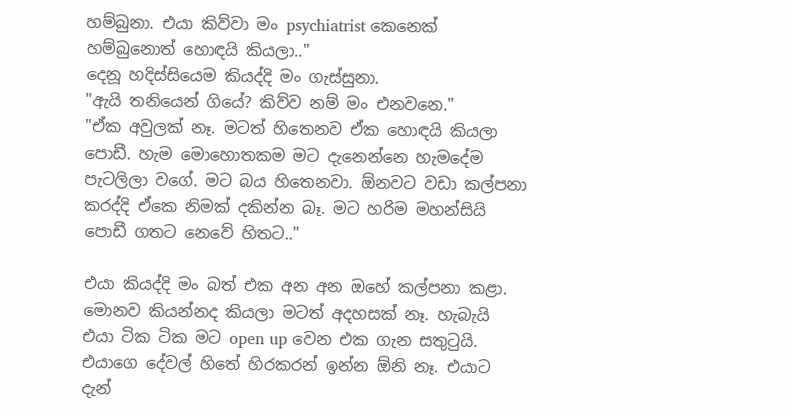හම්බුනා. එයා කිව්වා මං psychiatrist කෙනෙක් හම්බුනොත් හොඳයි කියලා.."
දෙනූ හදිස්සියෙම කියද්දි මං ගැස්සුනා.
"ඇයි තනියෙන් ගියේ? කිව්ව නම් මං එනවනෙ."
"ඒක අවුලක් නෑ. මටත් හිතෙනව ඒක හොඳයි කියලා පොඩී. හැම මොහොතකම මට දැනෙන්නෙ හැමදේම පැටලිලා වගේ. මට බය හිතෙනවා. ඕනවට වඩා කල්පනා කරද්දි ඒකෙ නිමක් දකින්න බෑ. මට හරිම මහන්සියි පොඩී ගතට නෙවේ හිතට.."

එයා කියද්දි මං බත් එක අන අන ඔහේ කල්පනා කළා. මොනව කියන්නද කියලා මටත් අදහසක් නෑ. හැබැයි එයා ටික ටික මට open up වෙන එක ගැන සතුටුයි. එයාගෙ දේවල් හිතේ හිරකරන් ඉන්න ඕනි නෑ. එයාට දැන්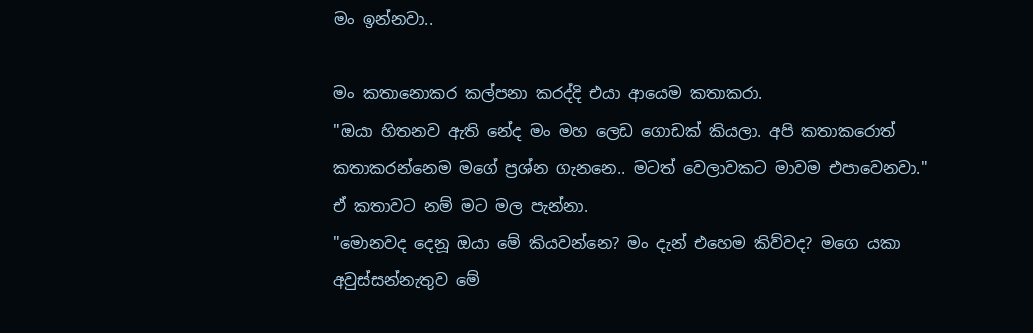මං ඉන්නවා..

මං කතානොකර කල්පනා කරද්දි එයා ආයෙම කතාකරා.
"ඔයා හිතනව ඇති නේද මං මහ ලෙඩ ගොඩක් කියලා. අපි කතාකරොත් කතාකරන්නෙම මගේ ප්‍රශ්න ගැනනෙ.. මටත් වෙලාවකට මාවම එපාවෙනවා."
ඒ කතාවට නම් මට මල පැන්නා.
"මොනවද දෙනූ ඔයා මේ කියවන්නෙ? මං දැන් එහෙම කිව්වද? මගෙ යකා අවුස්සන්නැතුව මේ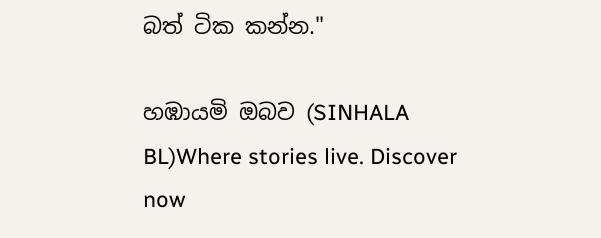බත් ටික කන්න."

හඹායමි ඔබව (SINHALA BL)Where stories live. Discover now